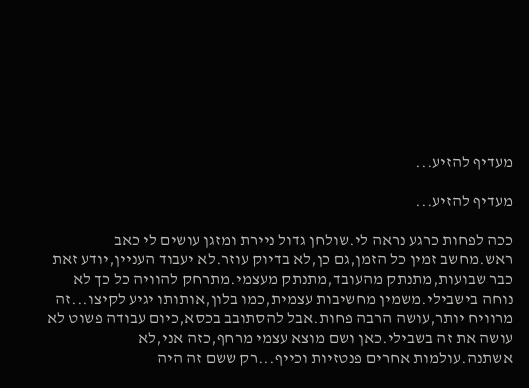מעדיף להזיע...

מעדיף להזיע...

ככה לפחות כרגע נראה לי.שולחן גדול ניירת ומזגן עושים לי כאב ראש.מחשב זמין כל הזמן,גם כן,לא בדיוק עוזר.לא יעבוד העניין,יודע זאת כבר שבועות,מתנתק מהעובד,מתנתק מעצמי.מתרחק להוויה כל כך לא נוחה בישבילי.משמין מחשיבות עצמית,כמו בלון,אותותו יגיע לקיצו...זה מרוויח יותר,עושה הרבה פחות.אבל להסתובב בכסא,כיום עבודה פשוט לא עושה את זה בשבילי.כאן ושם מוצא עצמי מרחף,כזה אני,לא אשתנה.עולמות אחרים פנטזיות וכייף...רק ששם זה היה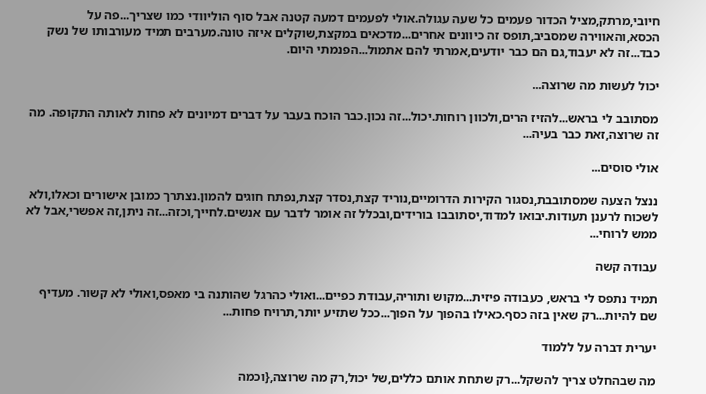חיובי,מרתק,מציל הכדור פעמים כל שעה עגולה.אולי לפעמים דמעה קטנה אבל סוף הוליוודי כמו שצריך...פה על הכסא,והאווירה שמסביב,תופס זה כיוונים אחרים...מדכאים במקצת,שוקלים איזה טונה.מערבים תמיד מעורבותו של נשק כבד...זה לא יעבוד,גם הם כבר יודעים,אמרתי להם אתמול...הפנמתי היום.

יכול לעשות מה שרוצה...

מסתובב לי בראש...להזיז הרים,ולכוון רוחות.יכול...זה נכון.כבר הוכח בעבר על דברים דמיונים לא פחות לאותה התקופה. מה זה שרוצה,זאת כבר בעיה...

אולי סוסים...

ננצל הצעה שמסתובבת,נסגור הקירות הדרומיים,נוריד קצת,נסדר קצת,נפתח חוגים להמון.נצתרך כמובן אישורים וכאלו,ולא לשכוח לרענן תעודות.יבואו למדוד,יסתובבו בורידים,ובכלל זה אומר לדבר עם אנשים.לחייך,וכזה...זה ניתן,זה אפשרי,אבל לא ממש לרוחי...

עבודה קשה

תמיד נתפס לי בראש, כעבודה פיזית...מקוש ותוריה,עבודת כפיים...ואולי כהרגל שהותנה בי מאפס,ואולי לא קשור. מעדיף שם להיות...רק שאין בזה כסף.כאילו בהפוך על הפוך...ככל שתזיע יותר,תרויח פחות...

יערית דברה על ללמוד

מה שבהחלט צריך להשקל...רק שתחת אותם כללים,של יכול,רק מה שרוצה,{וכמה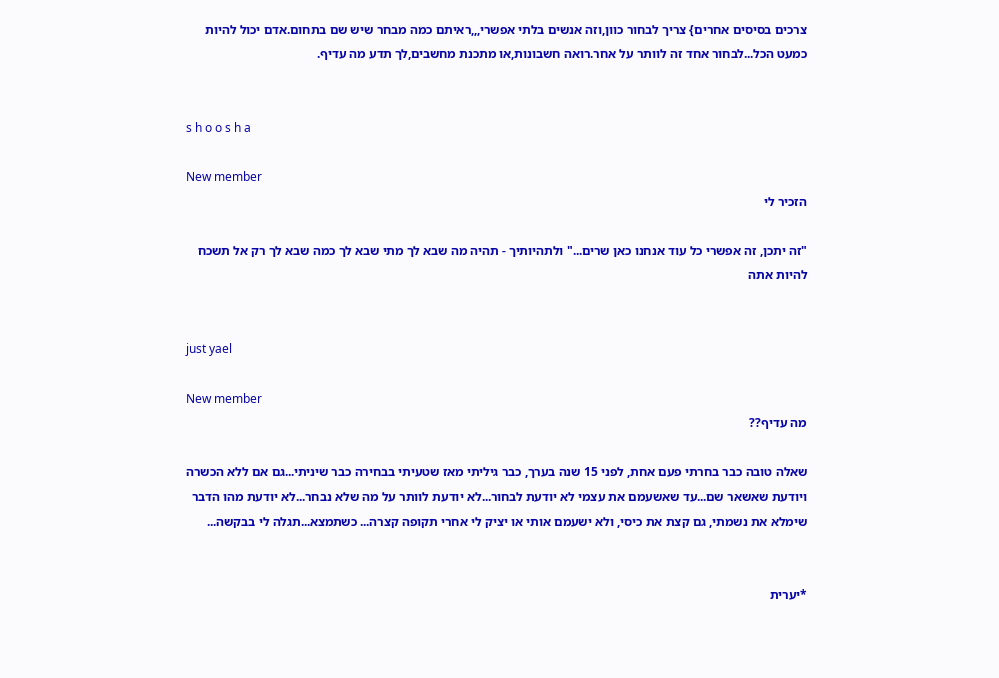צרכים בסיסים אחרים} צריך לבחור כוון,וזה אנשים בלתי אפשרי,,,ראיתם כמה מבחר שיש שם בתחום.אדם יכול להיות כמעט הכל...לבחור אחד זה לוותר על אחר.רואה חשבונות,או מתכנת מחשבים,לך תדע מה עדיף.


s h o o s h a

New member
הזכיר לי

"זה יתכן, זה אפשרי כל עוד אנחנו כאן שרים..." ולתהיותיך - תהיה מה שבא לך מתי שבא לך כמה שבא לך רק אל תשכח להיות אתה


just yael

New member
מה עדיף??

שאלה טובה כבר בחרתי פעם אחת, לפני 15 שנה בערך, כבר גיליתי מאז שטעיתי בבחירה כבר שיניתי...גם אם ללא הכשרה ויודעת שאשאר שם...עד שאשעמם את עצמי לא יודעת לבחור...לא יודעת לוותר על מה שלא נבחר...לא יודעת מהו הדבר שימלא את נשמתי, גם קצת את כיסי, ולא ישעמם אותי או יציק לי אחרי תקופה קצרה... כשתמצא...תגלה לי בבקשה...


*יערית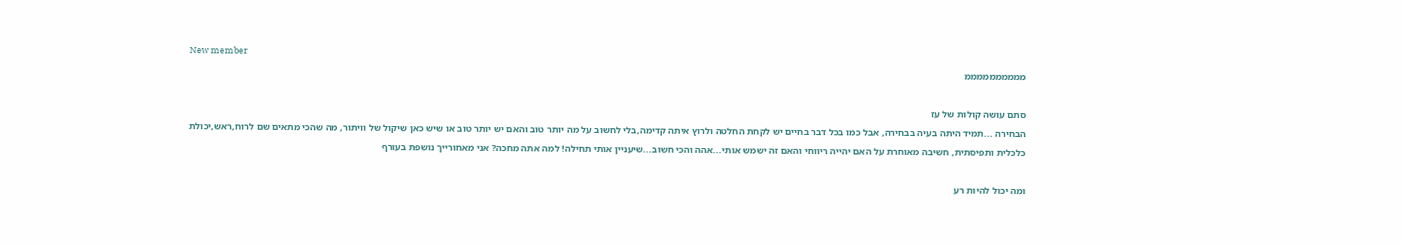New member
ממממממממממ

סתם עושה קולות של עז
הבחירה ...תמיד היתה בעיה בבחירה, אבל כמו בכל דבר בחיים יש לקחת החלטה ולרוץ איתה קדימה,בלי לחשוב על מה יותר טוב והאם יש יותר טוב או שיש כאן שיקול של וויתור, מה שהכי מתאים שם לרוח,ראש,יכולת כלכלית ותפיסתית, חשיבה מאוחרת על האם יהייה ריווחי והאם זה ישמש אותי...אהה והכי חשוב...שיעניין אותי תחילה! למה אתה מחכה? אני מאחורייך נושפת בעורף

ומה יכול להיות רע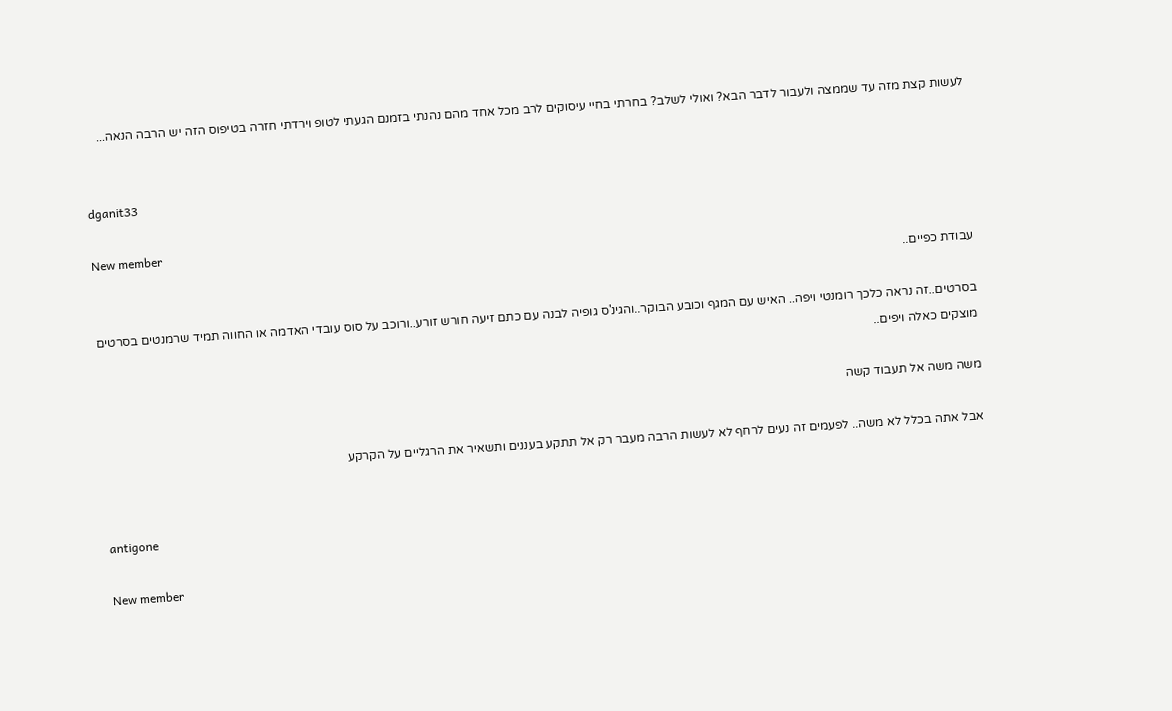לעשות קצת מזה עד שממצה ולעבור לדבר הבא? ואולי לשלב? בחרתי בחיי עיסוקים לרב מכל אחד מהם נהנתי בזמנם הגעתי לטופ וירדתי חזרה בטיפוס הזה יש הרבה הנאה...


dganit33

New member
עבודת כפיים..

בסרטים..זה נראה כלכך רומנטי ויפה.. האיש עם המגף וכובע הבוקר..והגינ'ס גופיה לבנה עם כתם זיעה חורש זורע..ורוכב על סוס עובדי האדמה או החווה תמיד שרמנטים בסרטים מוצקים כאלה ויפים..

משה משה אל תעבוד קשה

אבל אתה בכלל לא משה.. לפעמים זה נעים לרחף לא לעשות הרבה מעבר רק אל תתקע בעננים ותשאיר את הרגליים על הקרקע


antigone

New member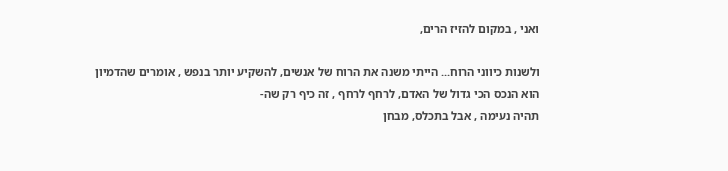ואני , במקום להזיז הרים,

ולשנות כיווני הרוח... הייתי משנה את הרוח של אנשים, להשקיע יותר בנפש , אומרים שהדמיון הוא הנכס הכי גדול של האדם, לרחף לרחף , זה כיף רק שה-
תהיה נעימה , אבל בתכלס, מבחן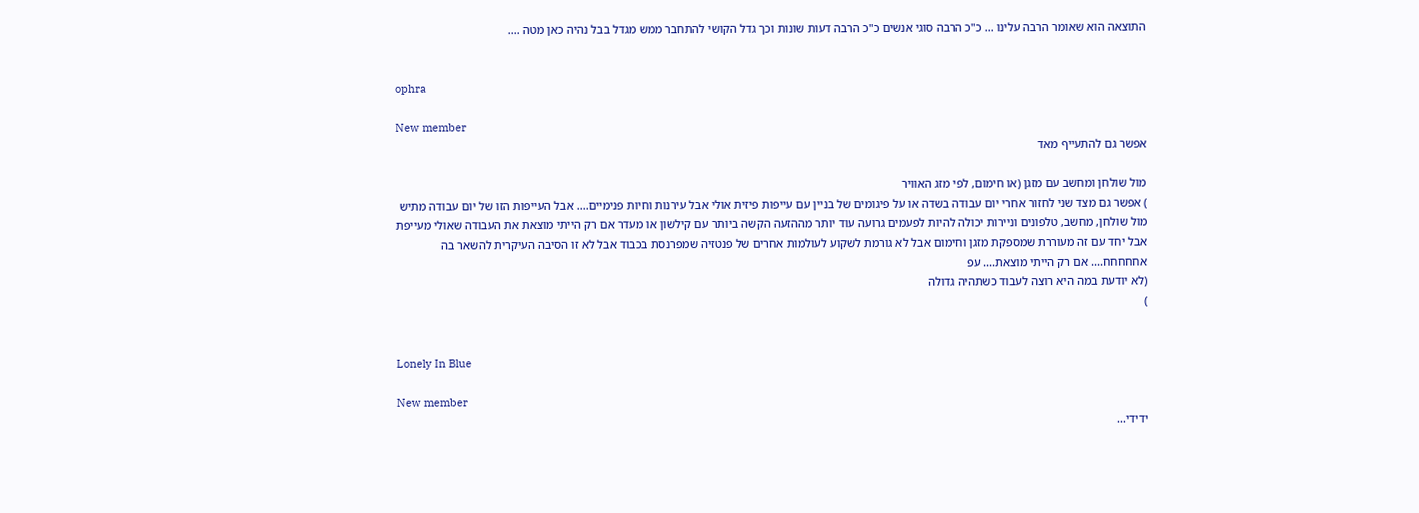התוצאה הוא שאומר הרבה עלינו ... כ"כ הרבה סוגי אנשים כ"כ הרבה דעות שונות וכך גדל הקושי להתחבר ממש מגדל בבל נהיה כאן מטה ....


ophra

New member
אפשר גם להתעייף מאד

מול שולחן ומחשב עם מזגן (או חימום, לפי מזג האוויר
) אפשר גם מצד שני לחזור אחרי יום עבודה בשדה או על פיגומים של בניין עם עייפות פיזית אולי אבל עירנות וחיות פנימיים.... אבל העייפות הזו של יום עבודה מתיש מול שולחן, מחשב, טלפונים וניירות יכולה להיות לפעמים גרועה עוד יותר מההזעה הקשה ביותר עם קילשון או מעדר אם רק הייתי מוצאת את העבודה שאולי מעייפת אבל יחד עם זה מעוררת שמספקת מזגן וחימום אבל לא גורמת לשקוע לעולמות אחרים של פנטזיה שמפרנסת בכבוד אבל לא זו הסיבה העיקרית להשאר בה אחחחחח.... אם רק הייתי מוצאת.... עפ
(לא יודעת במה היא רוצה לעבוד כשתהיה גדולה
)


Lonely In Blue

New member
ידידי...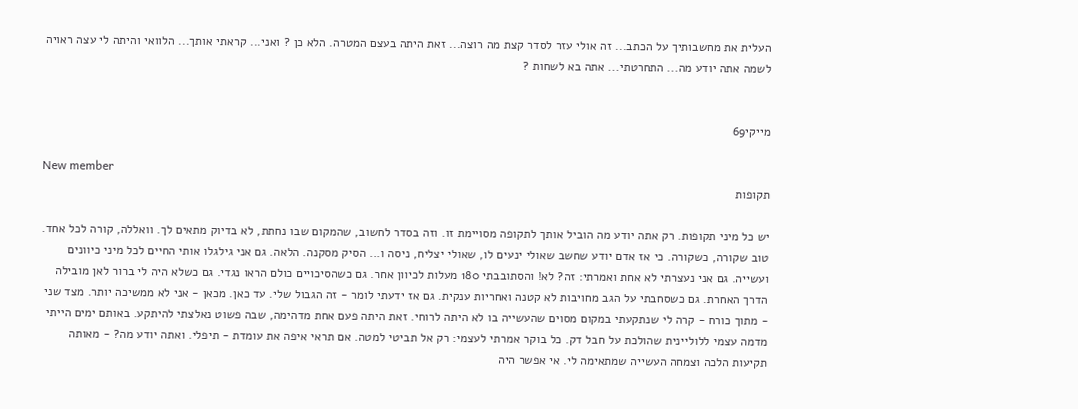העלית את מחשבותיך על הכתב... זה אולי עזר לסדר קצת מה רוצה... זאת היתה בעצם המטרה. הלא כן ? ואני... קראתי אותך... הלוואי והיתה לי עצה ראויה לשמה אתה יודע מה... התחרטתי... אתה בא לשחות ?


מייקי69

New member
תקופות

יש כל מיני תקופות. רק אתה יודע מה הוביל אותך לתקופה מסויימת זו. וזה בסדר לחשוב, שהמקום שבו נחתת, לא בדיוק מתאים לך. וואללה, קורה לכל אחד. טוב שקורה, כשקורה. כי אז אדם יודע שחשב שאולי ינעים לו, שאולי יצליח, ניסה ו... הסיק מסקנה. הלאה. גם אני גילגלו אותי החיים לכל מיני כיוונים ועשייה. גם אני נעצרתי לא אחת ואמרתי: זה? לא! והסתובבתי 180 מעלות לכיוון אחר. גם כשהסיכויים כולם הראו נגדי. גם כשלא היה לי ברור לאן מובילה הדרך האחרת. גם כשסחבתי על הגב מחויבות לא קטנה ואחריות ענקית. גם אז ידעתי לומר - זה הגבול שלי. עד כאן. מכאן - אני לא ממשיכה יותר. מצד שני - מתוך כורח - קרה לי שנתקעתי במקום מסוים שהעשייה בו לא היתה לרוחי. זאת היתה פעם אחת מדהימה, שבה פשוט נאלצתי להיתקע. באותם ימים הייתי מדמה עצמי ללוליינית שהולכת על חבל דק. כל בוקר אמרתי לעצמי: רק אל תביטי למטה. אם תראי איפה את עומדת - תיפלי. ואתה יודע מה? - מאותה תקיעות הלכה וצמחה העשייה שמתאימה לי. אי אפשר היה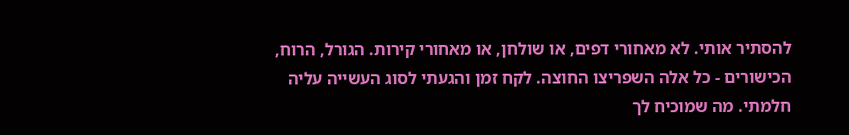להסתיר אותי. לא מאחורי דפים, או שולחן, או מאחורי קירות. הגורל, הרוח, הכישורים - כל אלה השפריצו החוצה. לקח זמן והגעתי לסוג העשייה עליה חלמתי. מה שמוכיח לך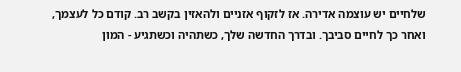שלחיים יש עוצמה אדירה. אז לזקוף אזניים ולהאזין בקשב רב. קודם כל לעצמך, ואחר כך לחיים סביבך. ובדרך החדשה שלך, כשתהיה וכשתגיע - המון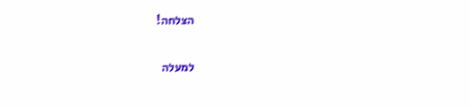הצלחה!

למעלה